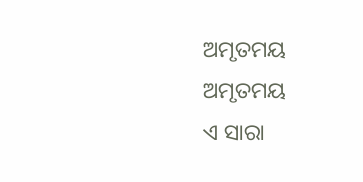ଅମୃତମୟ
ଅମୃତମୟ
ଏ ସାରା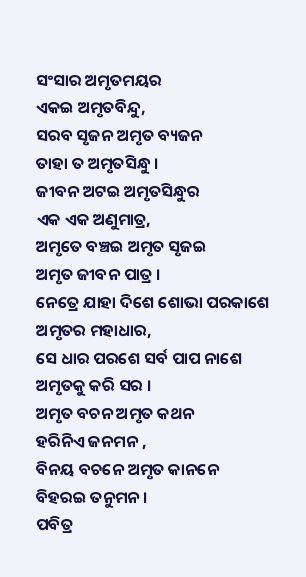ସଂସାର ଅମୃତମୟର
ଏକଇ ଅମୃତବିନ୍ଦୁ,
ସରବ ସୃଜନ ଅମୃତ ବ୍ୟଜନ
ତାହା ତ ଅମୃତସିନ୍ଧୁ ।
ଜୀବନ ଅଟଇ ଅମୃତସିନ୍ଧୁର
ଏକ ଏକ ଅଣୁମାତ୍ର,
ଅମୃତେ ବଞ୍ଚଇ ଅମୃତ ସୃଜଇ
ଅମୃତ ଜୀବନ ପାତ୍ର ।
ନେତ୍ରେ ଯାହା ଦିଶେ ଶୋଭା ପରକାଶେ
ଅମୃତର ମହାଧାର,
ସେ ଧାର ପରଶେ ସର୍ବ ପାପ ନାଶେ
ଅମୃତକୁ କରି ସର ।
ଅମୃତ ବଚନ ଅମୃତ କଥନ
ହରିନିଏ ଜନମନ ,
ବିନୟ ବଚନେ ଅମୃତ କାନନେ
ବିହରଇ ତନୁମନ ।
ପବିତ୍ର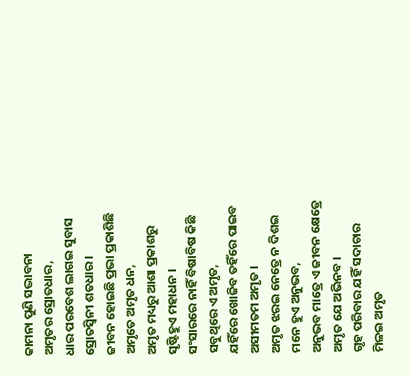କାମନା ପୁଣି ସଦ୍ଭାବନା
ଅମୃତର ସ୍ରୋତଧାର,
ଧାର ପରବେଶ ଲାଗଇ ସୁବାସ
ସ୍ରୋତସ୍ବିନୀ ଶତଧାର ।
ଜୀବନ ହୋଇଛି ପ୍ରଭା ପ୍ରକାଶିଛି
ଅମୃତେ ଅମୃତ ଧନ,
ଅମୃତ ମଧ୍ୟରୁ ଆଶା ପ୍ରକାଶରୁ
ସୃଷ୍ଟିହୁଏ ମହାଧନ ।
ସଂସାରରେ ନାହିଁ ବିଷାବିଷ କିଛି
ସବୁଥିରେ ଏ ଅମୃତ,
ଯହିଁରେ ଖୋଜିବ ତହିଁରେ ପାଇବ
ଅସୀମତମ ଅମୃତ ।
ଅମୃତ ଝରଇ ନେତ୍ରେ ନ ଦିଶଇ
ମନେ ହୁଏ ଅନୁଭବ,
ଅନୁଭବ ମାତ୍ରେ ଏ ଜୀବନ କ୍ଷେତ୍ରେ
ଅମୃତ ଯେ ଅଭିନବ ।
ଗୃହ ପରିବାର ଯହିଁ ସଦାଚାର
ମିଳଇ ଅମୃତ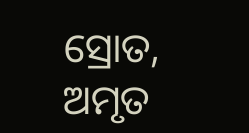ସ୍ରୋତ,
ଅମୃତ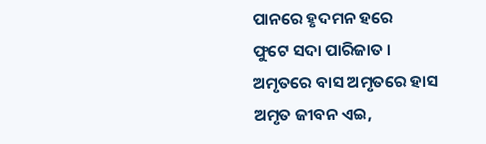ପାନରେ ହୃଦମନ ହରେ
ଫୁଟେ ସଦା ପାରିଜାତ ।
ଅମୃତରେ ବାସ ଅମୃତରେ ହାସ
ଅମୃତ ଜୀବନ ଏଇ,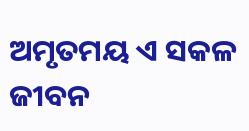ଅମୃତମୟ ଏ ସକଳ ଜୀବନ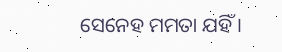ସେନେହ ମମତା ଯହିଁ ।